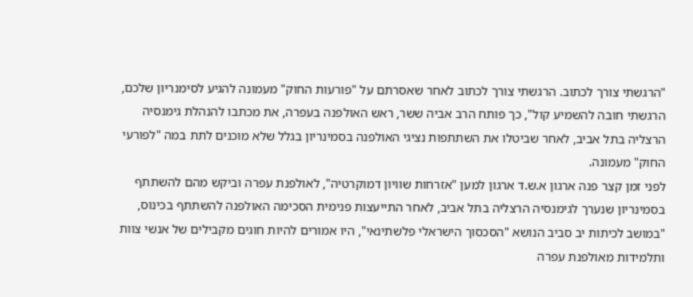"הרגשתי צורך לכתוב. הרגשתי צורך לכתוב לאחר שאסרתם על "פורעות החוק" מעמונה להגיע לסימנריון שלכם, הרגשתי חובה להשמיע קול", כך פותח הרב אביה ששר, ראש האולפנה בעפרה, את מכתבו להנהלת גימנסיה הרצליה בתל אביב, לאחר שביטלו את השתתפות נציגי האולפנה בסמינריון בגלל שלא מוכנים לתת במה "לפורעי החוק" מעמונה.
לפני זמן קצר פנה ארגון א.ש.ד ארגון למען "אזרחות שוויון דמוקרטיה", לאולפנת עפרה וביקש מהם להשתתף בסמינריון שנערך לגימנסיה הרצליה בתל אביב, לאחר התייעצות פנימית הסכימה האולפנה להשתתף בכינוס, "במושב לכיתות יב סביב הנושא "הסכסוך הישראלי פלשתינאי", היו אמורים להיות חוגים מקבילים של אנשי צוות ותלמידות מאולפנת עפרה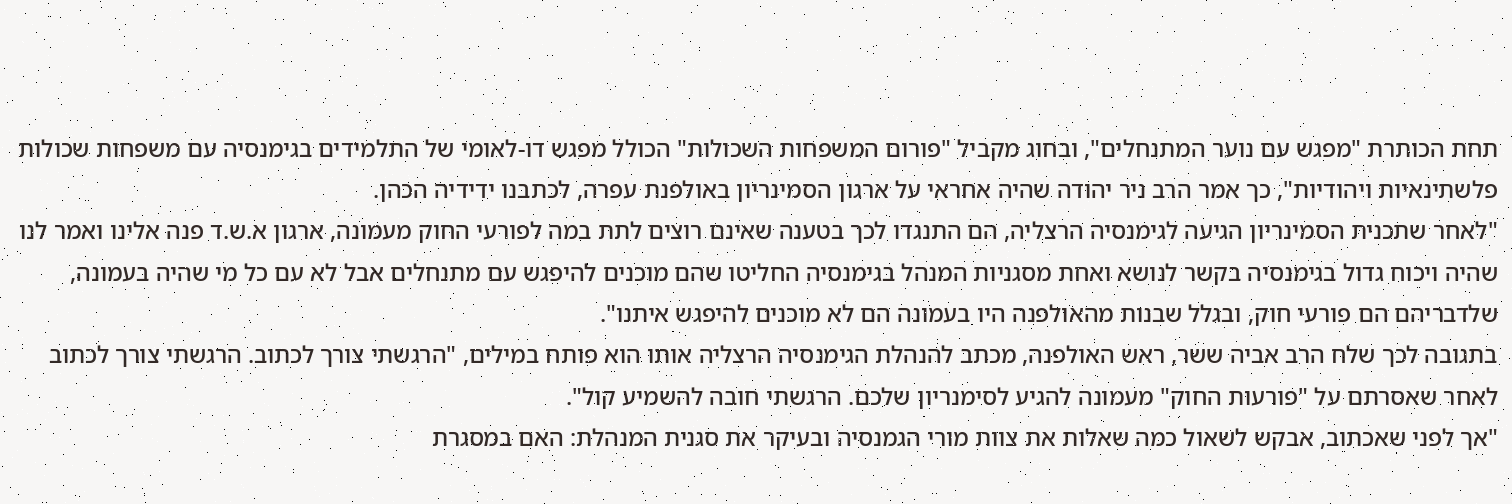תחת הכותרת "מפגש עם נוער המתנחלים", ובחוג מקביל "פורום המשפחות השכולות" הכולל מפגש דו-לאומי של התלמידים בגימנסיה עם משפחות שכולות פלשתינאיות ויהודיות", כך אמר הרב ניר יהודה שהיה אחראי על ארגון הסמינריון באולפנת עפרה, לכתבנו ידידיה הכהן.
"לאחר שתכנית הסמינריון הגיעה לגימנסיה הרצליה, הם התנגדו לכך בטענה שאינם רוצים לתת במה לפורעי החוק מעמונה, ארגון א.ש.ד פנה אלינו ואמר לנו שהיה ויכוח גדול בגימנסיה בקשר לנושא ואחת מסגניות המנהל בגימנסיה החליטו שהם מוכנים להיפגש עם מתנחלים אבל לא עם כל מי שהיה בעמונה, שלדבריהם הם פורעי חוק, ובגלל שבנות מהאולפנה היו בעמונה הם לא מוכנים להיפגש איתנו".
בתגובה לכך שלח הרב אביה ששר, ראש האולפנה, מכתב להנהלת הגימנסיה הרצליה אותו הוא פותח במילים, "הרגשתי צורך לכתוב. הרגשתי צורך לכתוב לאחר שאסרתם על "פורעות החוק" מעמונה להגיע לסימנריון שלכם. הרגשתי חובה להשמיע קול".
"אך לפני שאכתוב, אבקש לשאול כמה שאלות את צוות מורי הגמנסיה ובעיקר את סגנית המנהלת: האם במסגרת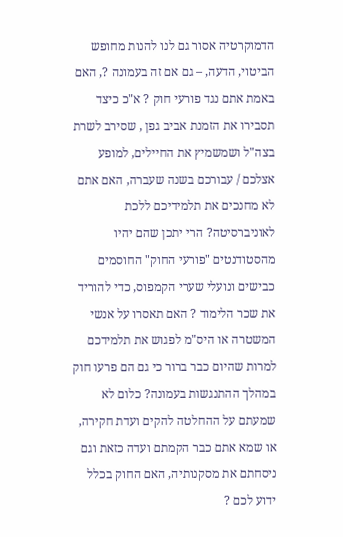הדמוקרטיה אסור גם לנו להנות מחופש הביטוי, הדעה, – גם אם זה בעמונה ?, האם באמת אתם נגד פורעי חוק ? א"כ כיצד תסבירו את הזמנת אביב גפן , שסירב לשרת בצה"ל ושמשמיץ את החיילים, למופע אצלכם / עבורכם בשנה שעברה, האם אתם לא מחנכים את תלמידיכם ללכת לאוניברסיטה? הרי יתכן שהם יהיו מהסטודנטים "פורעי החוק" החוסמים כבישים ונועלי שערי הקמפוס, כדי להוריד את שכר הלימוד ? האם תאסרו על אנשי המשטרה או היס"מ לפגוש את תלמידכם למרות שהיום כבר ברור כי גם הם פרעו חוק במהלך ההתנגשות בעמונה? כלום לא שמעתם על ההחלטה להקים ועדת חקירה, או שמא אתם כבר הקמתם ועדה כזאת וגם ניסחתם את מסקנותיה, האם החוק בכלל ידוע לכם ?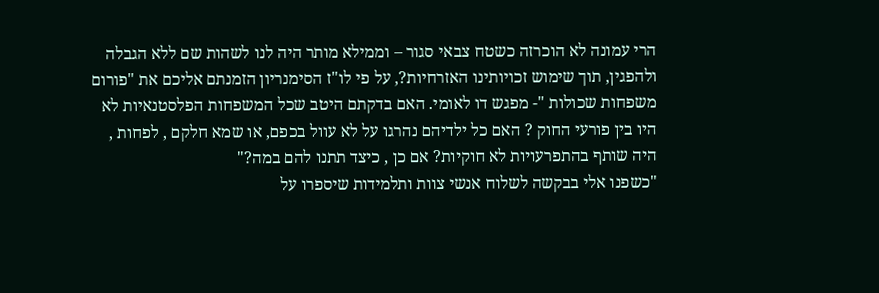הרי עמונה לא הוכרזה כשטח צבאי סגור – וממילא מותר היה לנו לשהות שם ללא הגבלה ולהפגין, תוך שימוש זכויותינו האזרחיות?, על פי לו"ז הסימנריון הזמנתם אליכם את "פורום משפחות שכולות "- מפגש דו לאומי. האם בדקתם היטב שכל המשפחות הפלסטנאיות לא היו בין פורעי החוק ? האם כל ילדיהם נהרגו על לא עוול בכפם, או שמא חלקם , לפחות , היה שותף בהתפרעויות לא חוקיות? אם כן , כיצד תתנו להם במה?"
"כשפנו אלי בבקשה לשלוח אנשי צוות ותלמידות שיספרו על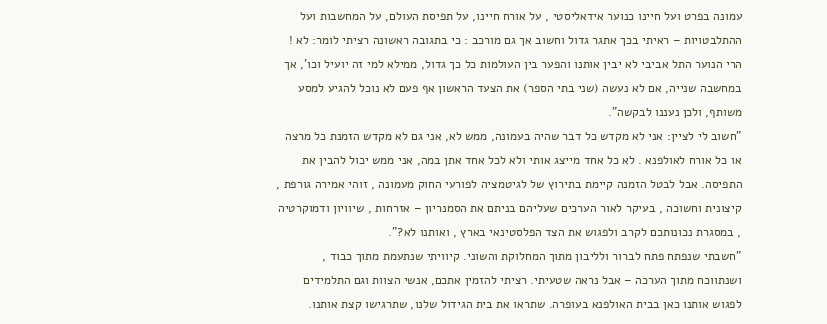עמונה בפרט ועל חיינו כנוער אידאליסטי , על אורח חיינו, על תפיסת העולם, על המחשבות ועל ההתלבטויות – ראיתי בכך אתגר גדול וחשוב אך גם מורכב : כי בתגובה ראשונה רציתי לומר: לא ! הרי הנוער התל אביבי לא יבין אותנו והפער בין העולמות כל כך גדול, ממילא למי זה יועיל וכו', אך במחשבה שנייה, אם לא נעשה (שני בתי הספר) את הצעד הראשון אף פעם לא נוכל להגיע למסע משותף, ולכן נעננו לבקשה".
"חשוב לי לציין: אני לא מקדש כל דבר שהיה בעמונה, ממש לא, אני גם לא מקדש הזמנת כל מרצה או כל אורח לאולפנא . לא כל אחד מייצג אותי ולא לכל אחד אתן במה, אני ממש יכול להבין את התפיסה. אבל לבטל הזמנה קיימת בתירוץ של לגיטמציה לפורעי החוק מעמונה , זוהי אמירה גורפת , קיצונית וחשוכה , בעיקר לאור הערכים שעליהם בניתם את הסמנריון – אזרחות , שיוויון ודמוקרטיה , במסגרת נכונותכם לקרב ולפגוש את הצד הפלסטינאי בארץ , ואותנו לא?".
"חשבתי שנפתח פתח לברור ולליבון מתוך המחלוקת והשוני. קיוויתי שנתעמת מתוך כבוד , ושנתווכח מתוך הערכה – אבל נראה שטעיתי. רציתי להזמין אתכם, אנשי הצוות וגם התלמידים לפגוש אותנו כאן בבית האולפנא בעופרה. שתראו את בית הגידול שלנו, שתרגישו קצת אותנו.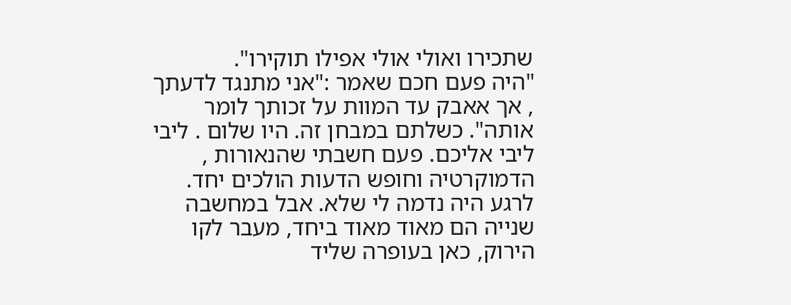שתכירו ואולי אולי אפילו תוקירו".
"היה פעם חכם שאמר :"אני מתנגד לדעתך , אך אאבק עד המוות על זכותך לומר אותה". כשלתם במבחן זה. היו שלום . ליבי ליבי אליכם. פעם חשבתי שהנאורות , הדמוקרטיה וחופש הדעות הולכים יחד. לרגע היה נדמה לי שלא. אבל במחשבה שנייה הם מאוד מאוד ביחד, מעבר לקו הירוק, כאן בעופרה שליד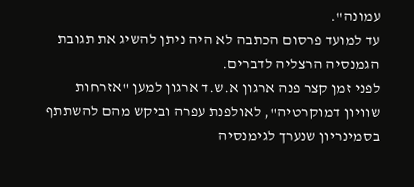עמונה".
עד למועד פרסום הכתבה לא היה ניתן להשיג את תגובת הגמנסיה הרצליה לדברים.
לפני זמן קצר פנה ארגון א.ש.ד ארגון למען "אזרחות שוויון דמוקרטיה", לאולפנת עפרה וביקש מהם להשתתף בסמינריון שנערך לגימנסיה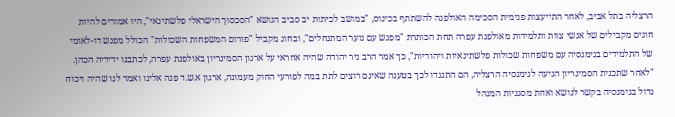הרצליה בתל אביב, לאחר התייעצות פנימית הסכימה האולפנה להשתתף בכינוס, "במושב לכיתות יב סביב הנושא "הסכסוך הישראלי פלשתינאי", היו אמורים להיות חוגים מקבילים של אנשי צוות ותלמידות מאולפנת עפרה תחת הכותרת "מפגש עם נוער המתנחלים", ובחוג מקביל "פורום המשפחות השכולות" הכולל מפגש דו-לאומי של התלמידים בגימנסיה עם משפחות שכולות פלשתינאיות ויהודיות", כך אמר הרב ניר יהודה שהיה אחראי על ארגון הסמינריון באולפנת עפרה, לכתבנו ידידיה הכהן.
"לאחר שתכנית הסמינריון הגיעה לגימנסיה הרצליה, הם התנגדו לכך בטענה שאינם רוצים לתת במה לפורעי החוק מעמונה, ארגון א.ש.ד פנה אלינו ואמר לנו שהיה ויכוח גדול בגימנסיה בקשר לנושא ואחת מסגניות המנהל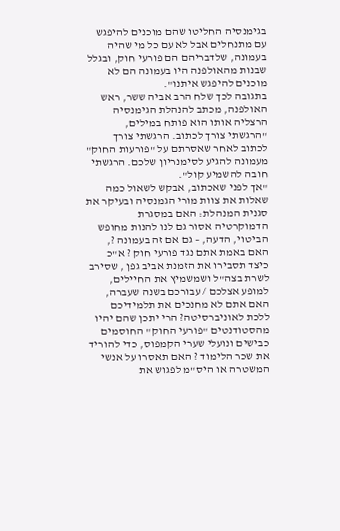בגימנסיה החליטו שהם מוכנים להיפגש עם מתנחלים אבל לא עם כל מי שהיה בעמונה, שלדבריהם הם פורעי חוק, ובגלל שבנות מהאולפנה היו בעמונה הם לא מוכנים להיפגש איתנו".
בתגובה לכך שלח הרב אביה ששר, ראש האולפנה, מכתב להנהלת הגימנסיה הרצליה אותו הוא פותח במילים, "הרגשתי צורך לכתוב. הרגשתי צורך לכתוב לאחר שאסרתם על "פורעות החוק" מעמונה להגיע לסימנריון שלכם. הרגשתי חובה להשמיע קול".
"אך לפני שאכתוב, אבקש לשאול כמה שאלות את צוות מורי הגמנסיה ובעיקר את סגנית המנהלת: האם במסגרת הדמוקרטיה אסור גם לנו להנות מחופש הביטוי, הדעה, – גם אם זה בעמונה ?, האם באמת אתם נגד פורעי חוק ? א"כ כיצד תסבירו את הזמנת אביב גפן , שסירב לשרת בצה"ל ושמשמיץ את החיילים, למופע אצלכם / עבורכם בשנה שעברה, האם אתם לא מחנכים את תלמידיכם ללכת לאוניברסיטה? הרי יתכן שהם יהיו מהסטודנטים "פורעי החוק" החוסמים כבישים ונועלי שערי הקמפוס, כדי להוריד את שכר הלימוד ? האם תאסרו על אנשי המשטרה או היס"מ לפגוש את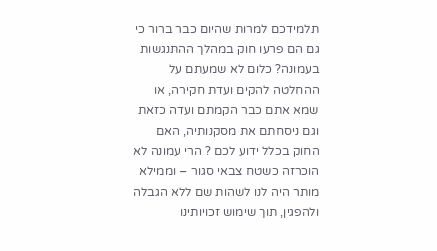תלמידכם למרות שהיום כבר ברור כי גם הם פרעו חוק במהלך ההתנגשות בעמונה? כלום לא שמעתם על ההחלטה להקים ועדת חקירה, או שמא אתם כבר הקמתם ועדה כזאת וגם ניסחתם את מסקנותיה, האם החוק בכלל ידוע לכם ? הרי עמונה לא הוכרזה כשטח צבאי סגור – וממילא מותר היה לנו לשהות שם ללא הגבלה ולהפגין, תוך שימוש זכויותינו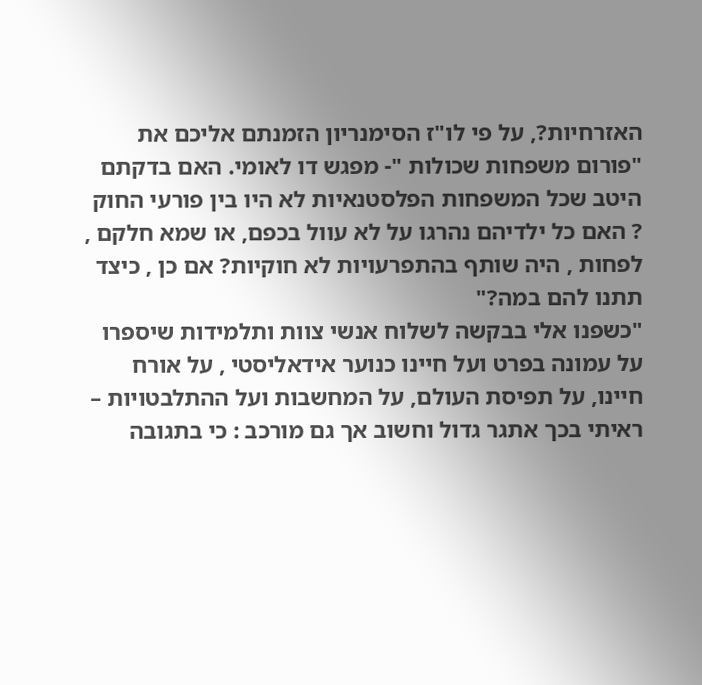האזרחיות?, על פי לו"ז הסימנריון הזמנתם אליכם את "פורום משפחות שכולות "- מפגש דו לאומי. האם בדקתם היטב שכל המשפחות הפלסטנאיות לא היו בין פורעי החוק ? האם כל ילדיהם נהרגו על לא עוול בכפם, או שמא חלקם , לפחות , היה שותף בהתפרעויות לא חוקיות? אם כן , כיצד תתנו להם במה?"
"כשפנו אלי בבקשה לשלוח אנשי צוות ותלמידות שיספרו על עמונה בפרט ועל חיינו כנוער אידאליסטי , על אורח חיינו, על תפיסת העולם, על המחשבות ועל ההתלבטויות – ראיתי בכך אתגר גדול וחשוב אך גם מורכב : כי בתגובה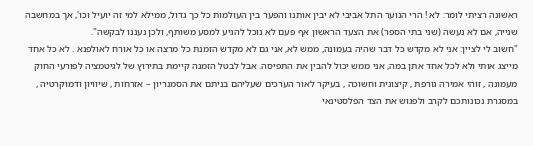ראשונה רציתי לומר: לא ! הרי הנוער התל אביבי לא יבין אותנו והפער בין העולמות כל כך גדול, ממילא למי זה יועיל וכו', אך במחשבה שנייה, אם לא נעשה (שני בתי הספר) את הצעד הראשון אף פעם לא נוכל להגיע למסע משותף, ולכן נעננו לבקשה".
"חשוב לי לציין: אני לא מקדש כל דבר שהיה בעמונה, ממש לא, אני גם לא מקדש הזמנת כל מרצה או כל אורח לאולפנא . לא כל אחד מייצג אותי ולא לכל אחד אתן במה, אני ממש יכול להבין את התפיסה. אבל לבטל הזמנה קיימת בתירוץ של לגיטמציה לפורעי החוק מעמונה , זוהי אמירה גורפת , קיצונית וחשוכה , בעיקר לאור הערכים שעליהם בניתם את הסמנריון – אזרחות , שיוויון ודמוקרטיה , במסגרת נכונותכם לקרב ולפגוש את הצד הפלסטינאי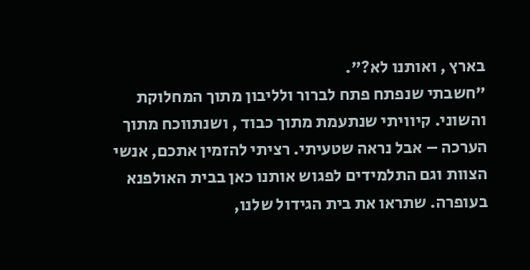בארץ , ואותנו לא?".
"חשבתי שנפתח פתח לברור ולליבון מתוך המחלוקת והשוני. קיוויתי שנתעמת מתוך כבוד , ושנתווכח מתוך הערכה – אבל נראה שטעיתי. רציתי להזמין אתכם, אנשי הצוות וגם התלמידים לפגוש אותנו כאן בבית האולפנא בעופרה. שתראו את בית הגידול שלנו,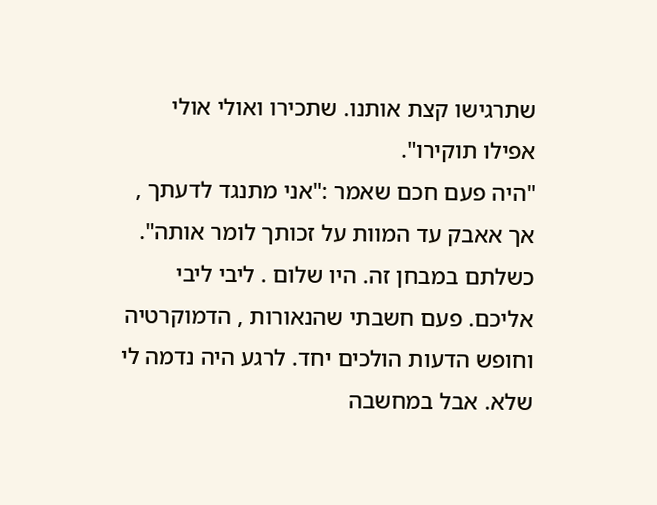שתרגישו קצת אותנו. שתכירו ואולי אולי אפילו תוקירו".
"היה פעם חכם שאמר :"אני מתנגד לדעתך , אך אאבק עד המוות על זכותך לומר אותה". כשלתם במבחן זה. היו שלום . ליבי ליבי אליכם. פעם חשבתי שהנאורות , הדמוקרטיה וחופש הדעות הולכים יחד. לרגע היה נדמה לי שלא. אבל במחשבה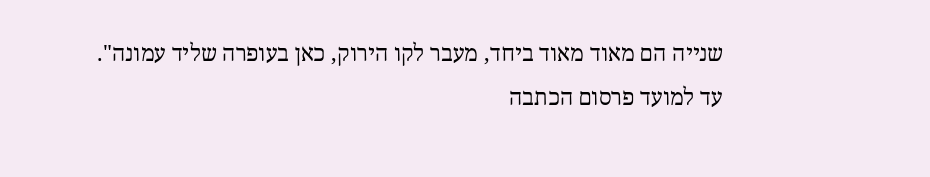שנייה הם מאוד מאוד ביחד, מעבר לקו הירוק, כאן בעופרה שליד עמונה".
עד למועד פרסום הכתבה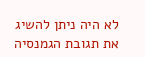לא היה ניתן להשיג את תגובת הגמנסיה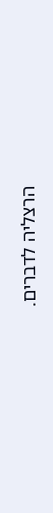הרצליה לדברים.